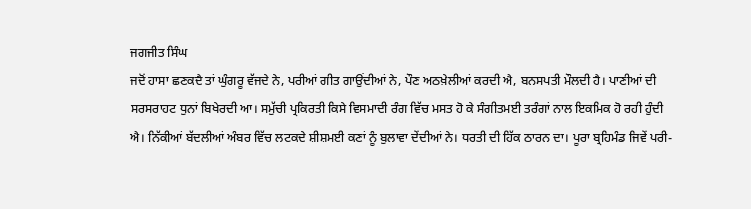ਜਗਜੀਤ ਸਿੰਘ
ਜਦੋਂ ਹਾਸਾ ਛਣਕਦੈ ਤਾਂ ਘੁੰਗਰੂ ਵੱਜਦੇ ਨੇ, ਪਰੀਆਂ ਗੀਤ ਗਾਉਂਦੀਆਂ ਨੇ, ਪੌਣ ਅਠਖ਼ੇਲੀਆਂ ਕਰਦੀ ਐ, ਬਨਸਪਤੀ ਮੌਲਦੀ ਹੈ। ਪਾਣੀਆਂ ਦੀ ਸਰਸਰਾਹਟ ਧੁਨਾਂ ਬਿਖੇਰਦੀ ਆ। ਸਮੁੱਚੀ ਪ੍ਰਕਿਰਤੀ ਕਿਸੇ ਵਿਸਮਾਦੀ ਰੰਗ ਵਿੱਚ ਮਸਤ ਹੋ ਕੇ ਸੰਗੀਤਮਈ ਤਰੰਗਾਂ ਨਾਲ ਇਕਮਿਕ ਹੋ ਰਹੀ ਹੁੰਦੀ ਐ। ਨਿੱਕੀਆਂ ਬੱਦਲੀਆਂ ਅੰਬਰ ਵਿੱਚ ਲਟਕਦੇ ਸ਼ੀਸ਼ਮਈ ਕਣਾਂ ਨੂੰ ਬੁਲਾਵਾ ਦੇਂਦੀਆਂ ਨੇ। ਧਰਤੀ ਦੀ ਹਿੱਕ ਠਾਰਨ ਦਾ। ਪੂਰਾ ਬ੍ਰਹਿਮੰਡ ਜਿਵੇਂ ਪਰੀ-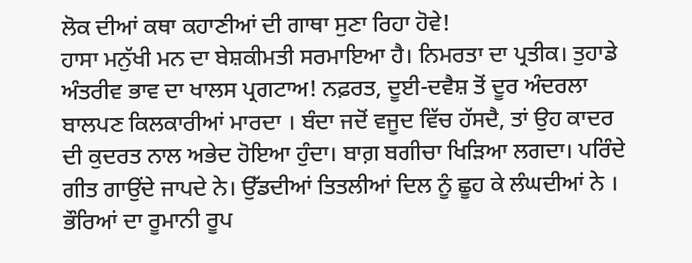ਲੋਕ ਦੀਆਂ ਕਥਾ ਕਹਾਣੀਆਂ ਦੀ ਗਾਥਾ ਸੁਣਾ ਰਿਹਾ ਹੋਵੇ!
ਹਾਸਾ ਮਨੁੱਖੀ ਮਨ ਦਾ ਬੇਸ਼ਕੀਮਤੀ ਸਰਮਾਇਆ ਹੈ। ਨਿਮਰਤਾ ਦਾ ਪ੍ਰਤੀਕ। ਤੁਹਾਡੇ ਅੰਤਰੀਵ ਭਾਵ ਦਾ ਖਾਲਸ ਪ੍ਰਗਟਾਅ! ਨਫ਼ਰਤ, ਦੂਈ-ਦਵੈਸ਼ ਤੋਂ ਦੂਰ ਅੰਦਰਲਾ ਬਾਲਪਣ ਕਿਲਕਾਰੀਆਂ ਮਾਰਦਾ । ਬੰਦਾ ਜਦੋਂ ਵਜੂਦ ਵਿੱਚ ਹੱਸਦੈ, ਤਾਂ ਉਹ ਕਾਦਰ ਦੀ ਕੁਦਰਤ ਨਾਲ ਅਭੇਦ ਹੋਇਆ ਹੁੰਦਾ। ਬਾਗ਼ ਬਗੀਚਾ ਖਿੜਿਆ ਲਗਦਾ। ਪਰਿੰਦੇ ਗੀਤ ਗਾਉਂਦੇ ਜਾਪਦੇ ਨੇ। ਉੱਡਦੀਆਂ ਤਿਤਲੀਆਂ ਦਿਲ ਨੂੰ ਛੂਹ ਕੇ ਲੰਘਦੀਆਂ ਨੇ । ਭੌਰਿਆਂ ਦਾ ਰੂਮਾਨੀ ਰੂਪ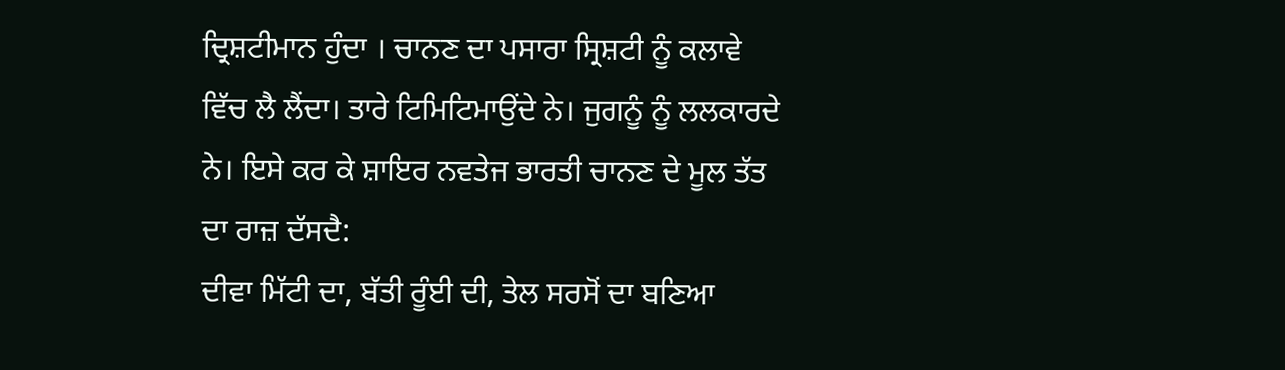ਦ੍ਰਿਸ਼ਟੀਮਾਨ ਹੁੰਦਾ । ਚਾਨਣ ਦਾ ਪਸਾਰਾ ਸ੍ਰਿਸ਼ਟੀ ਨੂੰ ਕਲਾਵੇ ਵਿੱਚ ਲੈ ਲੈਂਦਾ। ਤਾਰੇ ਟਿਮਿਟਿਮਾਉਂਦੇ ਨੇ। ਜੁਗਨੂੰ ਨੂੰ ਲਲਕਾਰਦੇ ਨੇ। ਇਸੇ ਕਰ ਕੇ ਸ਼ਾਇਰ ਨਵਤੇਜ ਭਾਰਤੀ ਚਾਨਣ ਦੇ ਮੂਲ ਤੱਤ ਦਾ ਰਾਜ਼ ਦੱਸਦੈ:
ਦੀਵਾ ਮਿੱਟੀ ਦਾ, ਬੱਤੀ ਰੂੰਈ ਦੀ, ਤੇਲ ਸਰਸੋਂ ਦਾ ਬਣਿਆ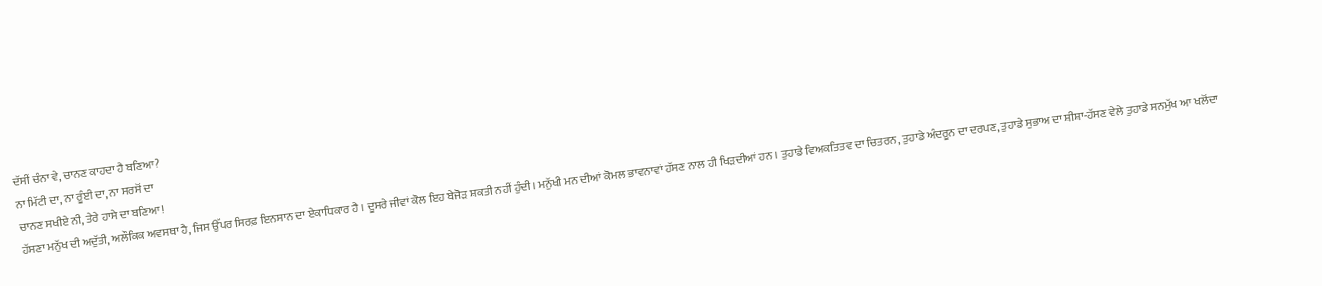ਦੱਸੀਂ ਚੰਨਾ ਵੇ, ਚਾਨਣ ਕਾਹਦਾ ਹੈ ਬਣਿਆ?
ਨਾ ਮਿੱਟੀ ਦਾ, ਨਾ ਰੂੰਈ ਦਾ, ਨਾ ਸਰਸੋਂ ਦਾ
ਚਾਨਣ ਸਖੀਏ ਨੀ, ਤੇਰੇ ਹਾਸੇ ਦਾ ਬਣਿਆ!
ਹੱਸਣਾ ਮਨੁੱਖ ਦੀ ਅਦੁੱਤੀ, ਅਲੌਕਿਕ ਅਵਸਥਾ ਹੈ, ਜਿਸ ਉੱਪਰ ਸਿਰਫ਼ ਇਨਸਾਨ ਦਾ ਏਕਾਧਿਕਾਰ ਹੈ । ਦੂਸਰੇ ਜੀਵਾਂ ਕੋਲ ਇਹ ਬੇਜੋੜ ਸ਼ਕਤੀ ਨਹੀਂ ਹੁੰਦੀ। ਮਨੁੱਖੀ ਮਨ ਦੀਆਂ ਕੋਮਲ ਭਾਵਨਾਵਾਂ ਹੱਸਣ ਨਾਲ ਹੀ ਖਿੜਦੀਆਂ ਹਨ । ਤੁਹਾਡੇ ਵਿਅਕਤਿਤਵ ਦਾ ਚਿਤਰਨ, ਤੁਹਾਡੇ ਅੰਦਰੂਨ ਦਾ ਦਰਪਣ, ਤੁਹਾਡੇ ਸੁਭਾਅ ਦਾ ਸ਼ੀਸ਼ਾ-ਹੱਸਣ ਵੇਲੇ ਤੁਹਾਡੇ ਸਨਮੁੱਖ ਆ ਖਲੋਂਦਾ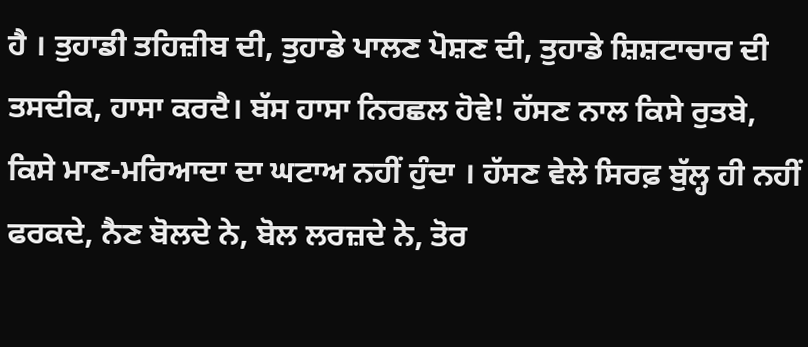ਹੈ । ਤੁਹਾਡੀ ਤਹਿਜ਼ੀਬ ਦੀ, ਤੁਹਾਡੇ ਪਾਲਣ ਪੋਸ਼ਣ ਦੀ, ਤੁਹਾਡੇ ਸ਼ਿਸ਼ਟਾਚਾਰ ਦੀ ਤਸਦੀਕ, ਹਾਸਾ ਕਰਦੈ। ਬੱਸ ਹਾਸਾ ਨਿਰਛਲ ਹੋਵੇ! ਹੱਸਣ ਨਾਲ ਕਿਸੇ ਰੁਤਬੇ, ਕਿਸੇ ਮਾਣ-ਮਰਿਆਦਾ ਦਾ ਘਟਾਅ ਨਹੀਂ ਹੁੰਦਾ । ਹੱਸਣ ਵੇਲੇ ਸਿਰਫ਼ ਬੁੱਲ੍ਹ ਹੀ ਨਹੀਂ ਫਰਕਦੇ, ਨੈਣ ਬੋਲਦੇ ਨੇ, ਬੋਲ ਲਰਜ਼ਦੇ ਨੇ, ਤੋਰ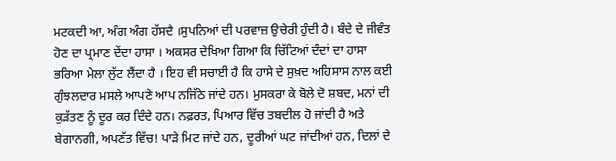ਮਟਕਦੀ ਆ, ਅੰਗ ਅੰਗ ਹੱਸਦੈ ।ਸੁਪਨਿਆਂ ਦੀ ਪਰਵਾਜ਼ ਉਚੇਰੀ ਹੁੰਦੀ ਹੈ। ਬੰਦੇ ਦੇ ਜੀਵੰਤ ਹੋਣ ਦਾ ਪ੍ਰਮਾਣ ਦੇਂਦਾ ਹਾਸਾ । ਅਕਸਰ ਦੇਖਿਆ ਗਿਆ ਕਿ ਚਿੱਟਿਆਂ ਦੰਦਾਂ ਦਾ ਹਾਸਾ ਭਰਿਆ ਮੇਲਾ ਲੁੱਟ ਲੈਂਦਾ ਹੈ । ਇਹ ਵੀ ਸਚਾਈ ਹੈ ਕਿ ਹਾਸੇ ਦੇ ਸੁਖ਼ਦ ਅਹਿਸਾਸ ਨਾਲ ਕਈ ਗੁੰਝਲਦਾਰ ਮਸਲੇ ਆਪਣੇ ਆਪ ਨਜਿੱਠੇ ਜਾਂਦੇ ਹਨ। ਮੁਸਕਰਾ ਕੇ ਬੋਲੇ ਦੋ ਸ਼ਬਦ, ਮਨਾਂ ਦੀ ਕੁੜੱਤਣ ਨੂੰ ਦੂਰ ਕਰ ਦਿੰਦੇ ਹਨ। ਨਫ਼ਰਤ, ਪਿਆਰ ਵਿੱਚ ਤਬਦੀਲ ਹੋ ਜਾਂਦੀ ਹੈ ਅਤੇ ਬੇਗਾਨਗੀ, ਅਪਣੱਤ ਵਿੱਚ! ਪਾੜੇ ਮਿਟ ਜਾਂਦੇ ਹਨ, ਦੂਰੀਆਂ ਘਟ ਜਾਂਦੀਆਂ ਹਨ, ਦਿਲਾਂ ਦੇ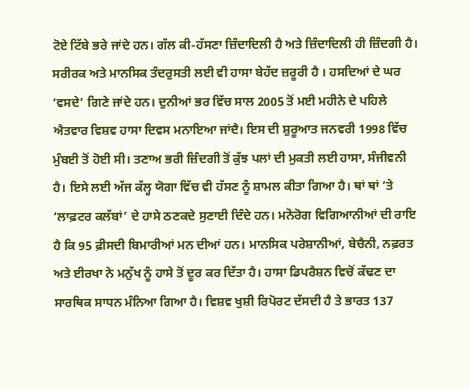ਟੋਏ ਟਿੱਬੇ ਭਰੇ ਜਾਂਦੇ ਹਨ। ਗੱਲ ਕੀ-ਹੱਸਣਾ ਜ਼ਿੰਦਾਦਿਲੀ ਹੈ ਅਤੇ ਜ਼ਿੰਦਾਦਿਲੀ ਹੀ ਜ਼ਿੰਦਗੀ ਹੈ।
ਸਰੀਰਕ ਅਤੇ ਮਾਨਸਿਕ ਤੰਦਰੁਸਤੀ ਲਈ ਵੀ ਹਾਸਾ ਬੇਹੱਦ ਜ਼ਰੂਰੀ ਹੈ । ਹਸਦਿਆਂ ਦੇ ਘਰ ‘ਵਸਦੇ’ ਗਿਣੇ ਜਾਂਦੇ ਹਨ। ਦੁਨੀਆਂ ਭਰ ਵਿੱਚ ਸਾਲ 2005 ਤੋਂ ਮਈ ਮਹੀਨੇ ਦੇ ਪਹਿਲੇ ਐਤਵਾਰ ਵਿਸ਼ਵ ਹਾਸਾ ਦਿਵਸ ਮਨਾਇਆ ਜਾਂਦੈ। ਇਸ ਦੀ ਸ਼ੁਰੂਆਤ ਜਨਵਰੀ 1998 ਵਿੱਚ ਮੁੰਬਈ ਤੋਂ ਹੋਈ ਸੀ। ਤਣਾਅ ਭਰੀ ਜ਼ਿੰਦਗੀ ਤੋਂ ਕੁੱਝ ਪਲਾਂ ਦੀ ਮੁਕਤੀ ਲਈ ਹਾਸਾ, ਸੰਜੀਵਨੀ ਹੈ। ਇਸੇ ਲਈ ਅੱਜ ਕੱਲ੍ਹ ਯੋਗਾ ਵਿੱਚ ਵੀ ਹੱਸਣ ਨੂੰ ਸ਼ਾਮਲ ਕੀਤਾ ਗਿਆ ਹੈ। ਥਾਂ ਥਾਂ ’ਤੇ ‘ਲਾਫ਼ਟਰ ਕਲੱਬਾਂ’ ਦੇ ਹਾਸੇ ਠਣਕਦੇ ਸੁਣਾਈ ਦਿੰਦੇ ਹਨ। ਮਨੋਰੋਗ ਵਿਗਿਆਨੀਆਂ ਦੀ ਰਾਇ ਹੈ ਕਿ 95 ਫ਼ੀਸਦੀ ਬਿਮਾਰੀਆਂ ਮਨ ਦੀਆਂ ਹਨ। ਮਾਨਸਿਕ ਪਰੇਸ਼ਾਨੀਆਂ, ਬੇਚੈਨੀ, ਨਫ਼ਰਤ ਅਤੇ ਈਰਖਾ ਨੇ ਮਨੁੱਖ ਨੂੰ ਹਾਸੇ ਤੋਂ ਦੂਰ ਕਰ ਦਿੱਤਾ ਹੈ। ਹਾਸਾ ਡਿਪਰੈਸ਼ਨ ਵਿਚੋਂ ਕੱਢਣ ਦਾ ਸਾਰਥਿਕ ਸਾਧਨ ਮੰਨਿਆ ਗਿਆ ਹੈ। ਵਿਸ਼ਵ ਖੁਸ਼ੀ ਰਿਪੋਰਟ ਦੱਸਦੀ ਹੈ ਤੇ ਭਾਰਤ 137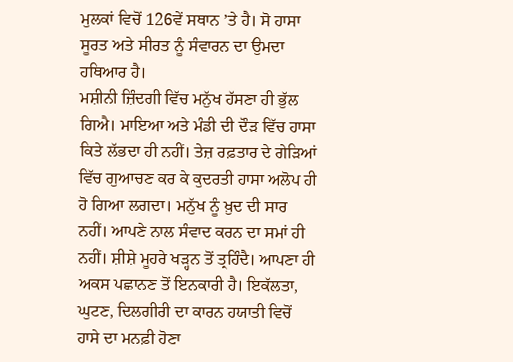ਮੁਲਕਾਂ ਵਿਚੋਂ 126ਵੇਂ ਸਥਾਨ ’ਤੇ ਹੈ। ਸੋ ਹਾਸਾ ਸੂਰਤ ਅਤੇ ਸੀਰਤ ਨੂੰ ਸੰਵਾਰਨ ਦਾ ਉਮਦਾ ਹਥਿਆਰ ਹੈ।
ਮਸ਼ੀਨੀ ਜ਼ਿੰਦਗੀ ਵਿੱਚ ਮਨੁੱਖ ਹੱਸਣਾ ਹੀ ਭੁੱਲ ਗਿਐ। ਮਾਇਆ ਅਤੇ ਮੰਡੀ ਦੀ ਦੌੜ ਵਿੱਚ ਹਾਸਾ ਕਿਤੇ ਲੱਭਦਾ ਹੀ ਨਹੀਂ। ਤੇਜ਼ ਰਫ਼ਤਾਰ ਦੇ ਗੇੜਿਆਂ ਵਿੱਚ ਗੁਆਚਣ ਕਰ ਕੇ ਕੁਦਰਤੀ ਹਾਸਾ ਅਲੋਪ ਹੀ ਹੋ ਗਿਆ ਲਗਦਾ। ਮਨੁੱਖ ਨੂੰ ਖ਼ੁਦ ਦੀ ਸਾਰ ਨਹੀਂ। ਆਪਣੇ ਨਾਲ ਸੰਵਾਦ ਕਰਨ ਦਾ ਸਮਾਂ ਹੀ ਨਹੀਂ। ਸ਼ੀਸ਼ੇ ਮੂਹਰੇ ਖੜ੍ਹਨ ਤੋਂ ਤ੍ਰਹਿੰਦੈ। ਆਪਣਾ ਹੀ ਅਕਸ ਪਛਾਨਣ ਤੋਂ ਇਨਕਾਰੀ ਹੈ। ਇਕੱਲਤਾ, ਘੁਟਣ, ਦਿਲਗੀਰੀ ਦਾ ਕਾਰਨ ਹਯਾਤੀ ਵਿਚੋਂ ਹਾਸੇ ਦਾ ਮਨਫ਼ੀ ਹੋਣਾ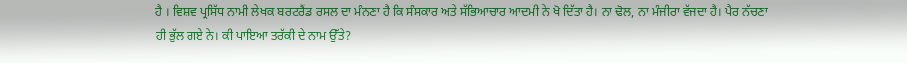ਹੈ । ਵਿਸ਼ਵ ਪ੍ਰਸਿੱਧ ਨਾਮੀ ਲੇਖਕ ਬਰਟਰੈਂਡ ਰਸਲ ਦਾ ਮੰਨਣਾ ਹੈ ਕਿ ਸੰਸਕਾਰ ਅਤੇ ਸੱਭਿਆਚਾਰ ਆਦਮੀ ਨੇ ਖੋ ਦਿੱਤਾ ਹੈ। ਨਾ ਢੋਲ, ਨਾ ਮੰਜੀਰਾ ਵੱਜਦਾ ਹੈ। ਪੈਰ ਨੱਚਣਾ ਹੀ ਭੁੱਲ ਗਏ ਨੇ। ਕੀ ਪਾਇਆ ਤਰੱਕੀ ਦੇ ਨਾਮ ਉੱਤੇ?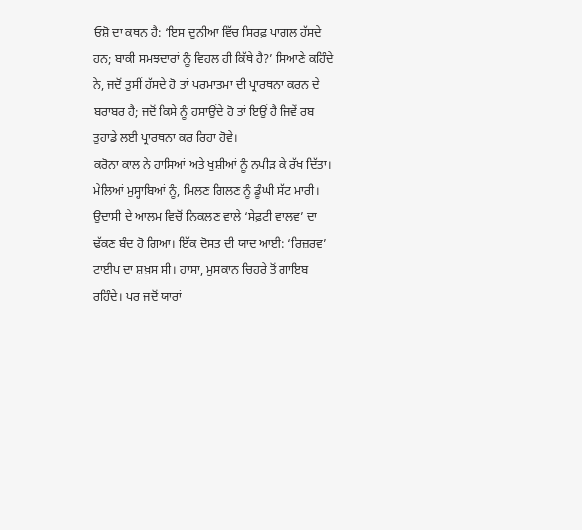ਓਸ਼ੋ ਦਾ ਕਥਨ ਹੈ: ‘ਇਸ ਦੁਨੀਆ ਵਿੱਚ ਸਿਰਫ਼ ਪਾਗਲ ਹੱਸਦੇ ਹਨ; ਬਾਕੀ ਸਮਝਦਾਰਾਂ ਨੂੰ ਵਿਹਲ ਹੀ ਕਿੱਥੇ ਹੈ?’ ਸਿਆਣੇ ਕਹਿੰਦੇ ਨੇ, ਜਦੋਂ ਤੁਸੀਂ ਹੱਸਦੇ ਹੋ ਤਾਂ ਪਰਮਾਤਮਾ ਦੀ ਪ੍ਰਾਰਥਨਾ ਕਰਨ ਦੇ ਬਰਾਬਰ ਹੈ; ਜਦੋਂ ਕਿਸੇ ਨੂੰ ਹਸਾਉਂਦੇ ਹੋ ਤਾਂ ਇਉਂ ਹੈ ਜਿਵੇਂ ਰਬ ਤੁਹਾਡੇ ਲਈ ਪ੍ਰਾਰਥਨਾ ਕਰ ਰਿਹਾ ਹੋਵੇ।
ਕਰੋਨਾ ਕਾਲ ਨੇ ਹਾਸਿਆਂ ਅਤੇ ਖੁਸ਼ੀਆਂ ਨੂੰ ਨਪੀੜ ਕੇ ਰੱਖ ਦਿੱਤਾ। ਮੇਲਿਆਂ ਮੁਸ੍ਹਾਬਿਆਂ ਨੂੰ, ਮਿਲਣ ਗਿਲਣ ਨੂੰ ਡੂੰਘੀ ਸੱਟ ਮਾਰੀ। ਉਦਾਸੀ ਦੇ ਆਲਮ ਵਿਚੋਂ ਨਿਕਲਣ ਵਾਲੇ ‘ਸੇਫ਼ਟੀ ਵਾਲਵ’ ਦਾ ਢੱਕਣ ਬੰਦ ਹੋ ਗਿਆ। ਇੱਕ ਦੋਸਤ ਦੀ ਯਾਦ ਆਈ: ‘ਰਿਜ਼ਰਵ’ ਟਾਈਪ ਦਾ ਸ਼ਖ਼ਸ ਸੀ। ਹਾਸਾ, ਮੁਸਕਾਨ ਚਿਹਰੇ ਤੋਂ ਗਾਇਬ ਰਹਿੰਦੇ। ਪਰ ਜਦੋਂ ਯਾਰਾਂ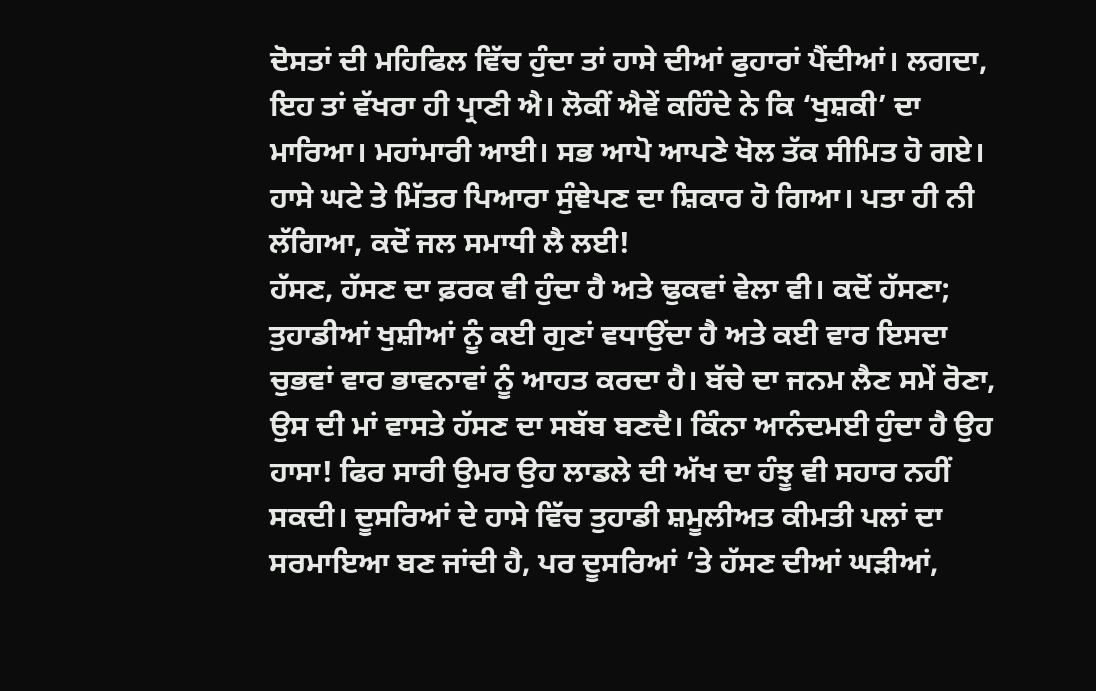ਦੋਸਤਾਂ ਦੀ ਮਹਿਫਿਲ ਵਿੱਚ ਹੁੰਦਾ ਤਾਂ ਹਾਸੇ ਦੀਆਂ ਫੁਹਾਰਾਂ ਪੈਂਦੀਆਂ। ਲਗਦਾ, ਇਹ ਤਾਂ ਵੱਖਰਾ ਹੀ ਪ੍ਰਾਣੀ ਐ। ਲੋਕੀਂ ਐਵੇਂ ਕਹਿੰਦੇ ਨੇ ਕਿ ‘ਖੁਸ਼ਕੀ’ ਦਾ ਮਾਰਿਆ। ਮਹਾਂਮਾਰੀ ਆਈ। ਸਭ ਆਪੋ ਆਪਣੇ ਖੋਲ ਤੱਕ ਸੀਮਿਤ ਹੋ ਗਏ। ਹਾਸੇ ਘਟੇ ਤੇ ਮਿੱਤਰ ਪਿਆਰਾ ਸੁੰਞੇਪਣ ਦਾ ਸ਼ਿਕਾਰ ਹੋ ਗਿਆ। ਪਤਾ ਹੀ ਨੀ ਲੱਗਿਆ, ਕਦੋਂ ਜਲ ਸਮਾਧੀ ਲੈ ਲਈ!
ਹੱਸਣ, ਹੱਸਣ ਦਾ ਫ਼ਰਕ ਵੀ ਹੁੰਦਾ ਹੈ ਅਤੇ ਢੁਕਵਾਂ ਵੇਲਾ ਵੀ। ਕਦੋਂ ਹੱਸਣਾ; ਤੁਹਾਡੀਆਂ ਖੁਸ਼ੀਆਂ ਨੂੰ ਕਈ ਗੁਣਾਂ ਵਧਾਉਂਦਾ ਹੈ ਅਤੇ ਕਈ ਵਾਰ ਇਸਦਾ ਚੁਭਵਾਂ ਵਾਰ ਭਾਵਨਾਵਾਂ ਨੂੰ ਆਹਤ ਕਰਦਾ ਹੈ। ਬੱਚੇ ਦਾ ਜਨਮ ਲੈਣ ਸਮੇਂ ਰੋਣਾ, ਉਸ ਦੀ ਮਾਂ ਵਾਸਤੇ ਹੱਸਣ ਦਾ ਸਬੱਬ ਬਣਦੈ। ਕਿੰਨਾ ਆਨੰਦਮਈ ਹੁੰਦਾ ਹੈ ਉਹ ਹਾਸਾ! ਫਿਰ ਸਾਰੀ ਉਮਰ ਉਹ ਲਾਡਲੇ ਦੀ ਅੱਖ ਦਾ ਹੰਝੂ ਵੀ ਸਹਾਰ ਨਹੀਂ ਸਕਦੀ। ਦੂਸਰਿਆਂ ਦੇ ਹਾਸੇ ਵਿੱਚ ਤੁਹਾਡੀ ਸ਼ਮੂਲੀਅਤ ਕੀਮਤੀ ਪਲਾਂ ਦਾ ਸਰਮਾਇਆ ਬਣ ਜਾਂਦੀ ਹੈ, ਪਰ ਦੂਸਰਿਆਂ ’ਤੇ ਹੱਸਣ ਦੀਆਂ ਘੜੀਆਂ,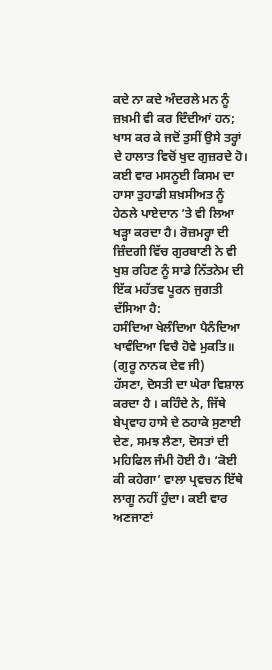ਕਦੇ ਨਾ ਕਦੇ ਅੰਦਰਲੇ ਮਨ ਨੂੰ ਜ਼ਖ਼ਮੀ ਵੀ ਕਰ ਦਿੰਦੀਆਂ ਹਨ; ਖਾਸ ਕਰ ਕੇ ਜਦੋਂ ਤੁਸੀਂ ਉਸੇ ਤਰ੍ਹਾਂ ਦੇ ਹਾਲਾਤ ਵਿਚੋਂ ਖੁਦ ਗੁਜ਼ਰਦੇ ਹੋ। ਕਈ ਵਾਰ ਮਸਨੂਈ ਕਿਸਮ ਦਾ ਹਾਸਾ ਤੁਹਾਡੀ ਸ਼ਖ਼ਸੀਅਤ ਨੂੰ ਹੇਠਲੇ ਪਾਏਦਾਨ ’ਤੇ ਵੀ ਲਿਆ ਖੜ੍ਹਾ ਕਰਦਾ ਹੈ। ਰੋਜ਼ਮਰ੍ਹਾ ਦੀ ਜ਼ਿੰਦਗੀ ਵਿੱਚ ਗੁਰਬਾਣੀ ਨੇ ਵੀ ਖੁਸ਼ ਰਹਿਣ ਨੂੰ ਸਾਡੇ ਨਿੱਤਨੇਮ ਦੀ ਇੱਕ ਮਹੱਤਵ ਪੂਰਨ ਜੁਗਤੀ ਦੱਸਿਆ ਹੈ:
ਹਸੰਦਿਆ ਖੇਲੰਦਿਆ ਪੈਨੰਦਿਆ
ਖਾਵੰਦਿਆ ਵਿਚੈ ਹੋਵੇ ਮੁਕਤਿ॥
(ਗੁਰੂ ਨਾਨਕ ਦੇਵ ਜੀ)
ਹੱਸਣਾ, ਦੋਸਤੀ ਦਾ ਘੇਰਾ ਵਿਸ਼ਾਲ ਕਰਦਾ ਹੈ । ਕਹਿੰਦੇ ਨੇ, ਜਿੱਥੇ ਬੇਪ੍ਰਵਾਹ ਹਾਸੇ ਦੇ ਠਹਾਕੇ ਸੁਣਾਈ ਦੇਣ, ਸਮਝ ਲੈਣਾ, ਦੋਸਤਾਂ ਦੀ ਮਹਿਫਿਲ ਜੰਮੀ ਹੋਈ ਹੈ। ‘ਕੋਈ ਕੀ ਕਹੇਗਾ’ ਵਾਲਾ ਪ੍ਰਵਚਨ ਇੱਥੇ ਲਾਗੂ ਨਹੀਂ ਹੁੰਦਾ। ਕਈ ਵਾਰ ਅਣਜਾਣਾਂ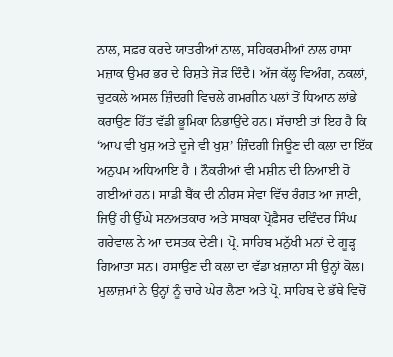ਨਾਲ, ਸਫ਼ਰ ਕਰਦੇ ਯਾਤਰੀਆਂ ਨਾਲ, ਸਹਿਕਰਮੀਆਂ ਨਾਲ ਹਾਸਾ ਮਜ਼ਾਕ ਉਮਰ ਭਰ ਦੇ ਰਿਸ਼ਤੇ ਜੋੜ ਦਿੰਦੈ। ਅੱਜ ਕੱਲ੍ਹ ਵਿਅੰਗ, ਨਕਲਾਂ, ਚੁਟਕਲੇ ਅਸਲ ਜ਼ਿੰਦਗੀ ਵਿਚਲੇ ਗਮਗੀਨ ਪਲਾਂ ਤੋਂ ਧਿਆਨ ਲਾਂਭੇ ਕਰਾਉਣ ਹਿੱਤ ਵੱਡੀ ਭੂਮਿਕਾ ਨਿਭਾਉਂਦੇ ਹਨ। ਸੱਚਾਈ ਤਾਂ ਇਹ ਹੈ ਕਿ ‘ਆਪ ਵੀ ਖੁਸ਼ ਅਤੇ ਦੂਜੇ ਵੀ ਖੁਸ਼’ ਜ਼ਿੰਦਗੀ ਜਿਊਣ ਦੀ ਕਲਾ ਦਾ ਇੱਕ ਅਨੁਪਮ ਅਧਿਆਇ ਹੈ । ਨੌਕਰੀਆਂ ਵੀ ਮਸ਼ੀਨ ਦੀ ਨਿਆਈ ਹੋ ਗਈਆਂ ਹਨ। ਸਾਡੀ ਬੈਂਕ ਦੀ ਨੀਰਸ ਸੇਵਾ ਵਿੱਚ ਰੰਗਤ ਆ ਜਾਣੀ, ਜਿਉਂ ਹੀ ਉੱਘੇ ਸਨਅਤਕਾਰ ਅਤੇ ਸਾਬਕਾ ਪ੍ਰੋਫ਼ੈਸਰ ਦਵਿੰਦਰ ਸਿੰਘ ਗਰੇਵਾਲ ਨੇ ਆ ਦਸਤਕ ਦੇਣੀ। ਪ੍ਰੋ. ਸਾਹਿਬ ਮਨੁੱਖੀ ਮਨਾਂ ਦੇ ਗੂੜ੍ਹ ਗਿਆਤਾ ਸਨ। ਹਸਾਉਣ ਦੀ ਕਲਾ ਦਾ ਵੱਡਾ ਖ਼ਜ਼ਾਨਾ ਸੀ ਉਨ੍ਹਾਂ ਕੋਲ। ਮੁਲਾਜ਼ਮਾਂ ਨੇ ਉਨ੍ਹਾਂ ਨੂੰ ਚਾਰੇ ਘੇਰ ਲੈਣਾ ਅਤੇ ਪ੍ਰੋ. ਸਾਹਿਬ ਦੇ ਭੱਥੇ ਵਿਚੋਂ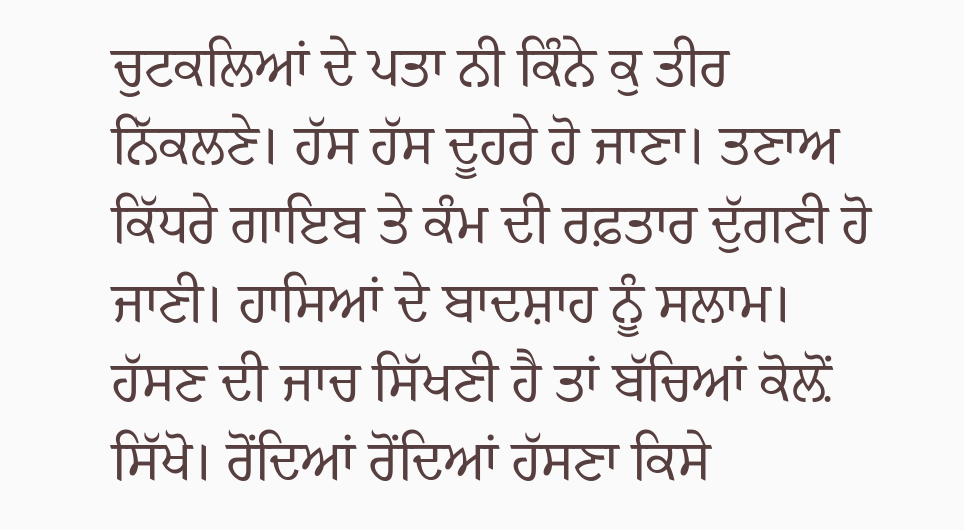ਚੁਟਕਲਿਆਂ ਦੇ ਪਤਾ ਨੀ ਕਿੰਨੇ ਕੁ ਤੀਰ ਨਿੱਕਲਣੇ। ਹੱਸ ਹੱਸ ਦੂਹਰੇ ਹੋ ਜਾਣਾ। ਤਣਾਅ ਕਿੱਧਰੇ ਗਾਇਬ ਤੇ ਕੰਮ ਦੀ ਰਫ਼ਤਾਰ ਦੁੱਗਣੀ ਹੋ ਜਾਣੀ। ਹਾਸਿਆਂ ਦੇ ਬਾਦਸ਼ਾਹ ਨੂੰ ਸਲਾਮ।
ਹੱਸਣ ਦੀ ਜਾਚ ਸਿੱਖਣੀ ਹੈ ਤਾਂ ਬੱਚਿਆਂ ਕੋਲ਼ੋਂ ਸਿੱਖੋ। ਰੋਂਦਿਆਂ ਰੋਂਦਿਆਂ ਹੱਸਣਾ ਕਿਸੇ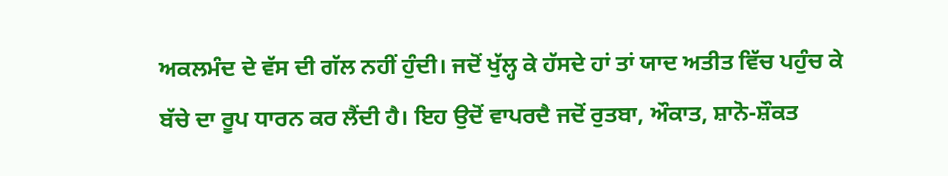ਅਕਲਮੰਦ ਦੇ ਵੱਸ ਦੀ ਗੱਲ ਨਹੀਂ ਹੁੰਦੀ। ਜਦੋਂ ਖੁੱਲ੍ਹ ਕੇ ਹੱਸਦੇ ਹਾਂ ਤਾਂ ਯਾਦ ਅਤੀਤ ਵਿੱਚ ਪਹੁੰਚ ਕੇ ਬੱਚੇ ਦਾ ਰੂਪ ਧਾਰਨ ਕਰ ਲੈਂਦੀ ਹੈ। ਇਹ ਉਦੋਂ ਵਾਪਰਦੈ ਜਦੋਂ ਰੁਤਬਾ, ਔਕਾਤ, ਸ਼ਾਨੋ-ਸ਼ੌਕਤ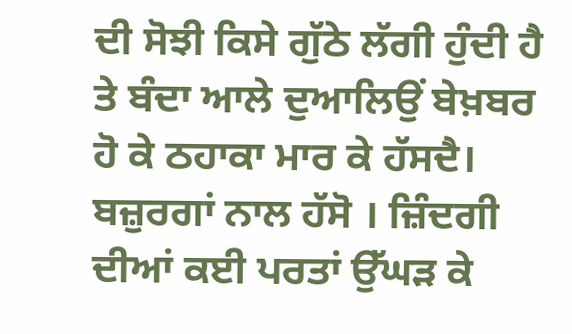ਦੀ ਸੋਝੀ ਕਿਸੇ ਗੁੱਠੇ ਲੱਗੀ ਹੁੰਦੀ ਹੈ ਤੇ ਬੰਦਾ ਆਲੇ ਦੁਆਲਿਉਂ ਬੇਖ਼ਬਰ ਹੋ ਕੇ ਠਹਾਕਾ ਮਾਰ ਕੇ ਹੱਸਦੈ। ਬਜ਼ੁਰਗਾਂ ਨਾਲ ਹੱਸੋ । ਜ਼ਿੰਦਗੀ ਦੀਆਂ ਕਈ ਪਰਤਾਂ ਉੱਘੜ ਕੇ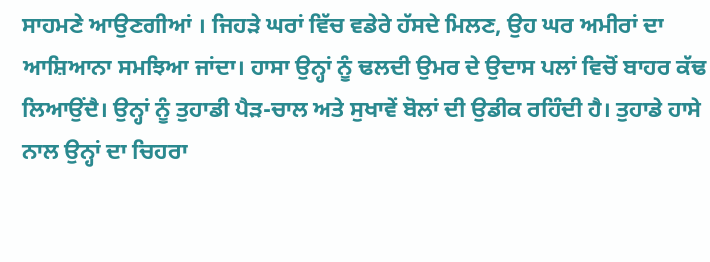ਸਾਹਮਣੇ ਆਉਣਗੀਆਂ । ਜਿਹੜੇ ਘਰਾਂ ਵਿੱਚ ਵਡੇਰੇ ਹੱਸਦੇ ਮਿਲਣ, ਉਹ ਘਰ ਅਮੀਰਾਂ ਦਾ ਆਸ਼ਿਆਨਾ ਸਮਝਿਆ ਜਾਂਦਾ। ਹਾਸਾ ਉਨ੍ਹਾਂ ਨੂੰ ਢਲਦੀ ਉਮਰ ਦੇ ਉਦਾਸ ਪਲਾਂ ਵਿਚੋਂ ਬਾਹਰ ਕੱਢ ਲਿਆਉਂਦੈ। ਉਨ੍ਹਾਂ ਨੂੰ ਤੁਹਾਡੀ ਪੈੜ-ਚਾਲ ਅਤੇ ਸੁਖਾਵੇਂ ਬੋਲਾਂ ਦੀ ਉਡੀਕ ਰਹਿੰਦੀ ਹੈ। ਤੁਹਾਡੇ ਹਾਸੇ ਨਾਲ ਉਨ੍ਹਾਂ ਦਾ ਚਿਹਰਾ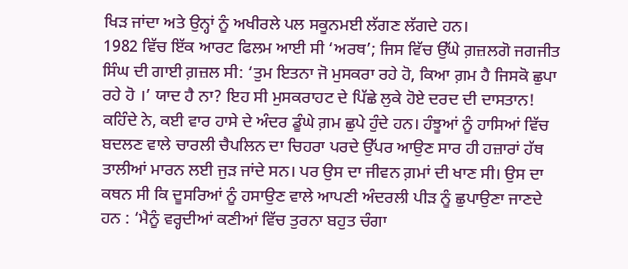ਖਿੜ ਜਾਂਦਾ ਅਤੇ ਉਨ੍ਹਾਂ ਨੂੰ ਅਖੀਰਲੇ ਪਲ ਸਕੂਨਮਈ ਲੱਗਣ ਲੱਗਦੇ ਹਨ।
1982 ਵਿੱਚ ਇੱਕ ਆਰਟ ਫਿਲਮ ਆਈ ਸੀ ‘ਅਰਥ’; ਜਿਸ ਵਿੱਚ ਉੱਘੇ ਗ਼ਜ਼ਲਗੋ ਜਗਜੀਤ ਸਿੰਘ ਦੀ ਗਾਈ ਗ਼ਜ਼ਲ ਸੀ: ‘ਤੁਮ ਇਤਨਾ ਜੋ ਮੁਸਕਰਾ ਰਹੇ ਹੋ, ਕਿਆ ਗ਼ਮ ਹੈ ਜਿਸਕੋ ਛੁਪਾ ਰਹੇ ਹੋ ।’ ਯਾਦ ਹੈ ਨਾ? ਇਹ ਸੀ ਮੁਸਕਰਾਹਟ ਦੇ ਪਿੱਛੇ ਲੁਕੇ ਹੋਏ ਦਰਦ ਦੀ ਦਾਸਤਾਨ! ਕਹਿੰਦੇ ਨੇ, ਕਈ ਵਾਰ ਹਾਸੇ ਦੇ ਅੰਦਰ ਡੂੰਘੇ ਗ਼ਮ ਛੁਪੇ ਹੁੰਦੇ ਹਨ। ਹੰਝੂਆਂ ਨੂੰ ਹਾਸਿਆਂ ਵਿੱਚ ਬਦਲਣ ਵਾਲੇ ਚਾਰਲੀ ਚੈਪਲਿਨ ਦਾ ਚਿਹਰਾ ਪਰਦੇ ਉੱਪਰ ਆਉਣ ਸਾਰ ਹੀ ਹਜ਼ਾਰਾਂ ਹੱਥ ਤਾਲੀਆਂ ਮਾਰਨ ਲਈ ਜੁੜ ਜਾਂਦੇ ਸਨ। ਪਰ ਉਸ ਦਾ ਜੀਵਨ ਗ਼ਮਾਂ ਦੀ ਖਾਣ ਸੀ। ਉਸ ਦਾ ਕਥਨ ਸੀ ਕਿ ਦੂਸਰਿਆਂ ਨੂੰ ਹਸਾਉਣ ਵਾਲੇ ਆਪਣੀ ਅੰਦਰਲੀ ਪੀੜ ਨੂੰ ਛੁਪਾਉਣਾ ਜਾਣਦੇ ਹਨ : ‘ਮੈਨੂੰ ਵਰ੍ਹਦੀਆਂ ਕਣੀਆਂ ਵਿੱਚ ਤੁਰਨਾ ਬਹੁਤ ਚੰਗਾ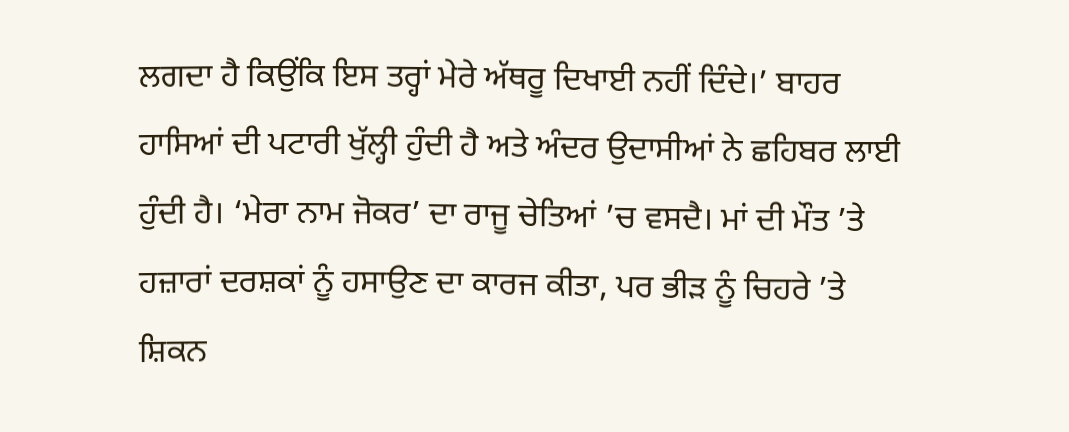ਲਗਦਾ ਹੈ ਕਿਉਂਕਿ ਇਸ ਤਰ੍ਹਾਂ ਮੇਰੇ ਅੱਥਰੂ ਦਿਖਾਈ ਨਹੀਂ ਦਿੰਦੇ।’ ਬਾਹਰ ਹਾਸਿਆਂ ਦੀ ਪਟਾਰੀ ਖੁੱਲ੍ਹੀ ਹੁੰਦੀ ਹੈ ਅਤੇ ਅੰਦਰ ਉਦਾਸੀਆਂ ਨੇ ਛਹਿਬਰ ਲਾਈ ਹੁੰਦੀ ਹੈ। ‘ਮੇਰਾ ਨਾਮ ਜੋਕਰ’ ਦਾ ਰਾਜੂ ਚੇਤਿਆਂ ’ਚ ਵਸਦੈ। ਮਾਂ ਦੀ ਮੌਤ ’ਤੇ ਹਜ਼ਾਰਾਂ ਦਰਸ਼ਕਾਂ ਨੂੰ ਹਸਾਉਣ ਦਾ ਕਾਰਜ ਕੀਤਾ, ਪਰ ਭੀੜ ਨੂੰ ਚਿਹਰੇ ’ਤੇ ਸ਼ਿਕਨ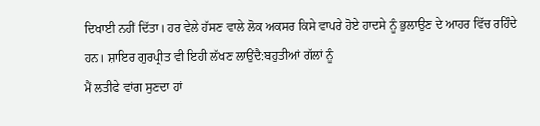ਦਿਖਾਈ ਨਹੀਂ ਦਿੱਤਾ। ਹਰ ਵੇਲੇ ਹੱਸਣ ਵਾਲੇ ਲੋਕ ਅਕਸਰ ਕਿਸੇ ਵਾਪਰੇ ਹੋਏ ਹਾਦਸੇ ਨੂੰ ਭੁਲਾਉਣ ਦੇ ਆਹਰ ਵਿੱਚ ਰਹਿੰਦੇ ਹਨ। ਸ਼ਾਇਰ ਗੁਰਪ੍ਰੀਤ ਵੀ ਇਹੀ ਲੱਖਣ ਲਾਉਂਦੈ:ਬਹੁਤੀਆਂ ਗੱਲਾਂ ਨੂੰ
ਮੈਂ ਲਤੀਫੇ ਵਾਂਗ ਸੁਣਦਾ ਹਾਂ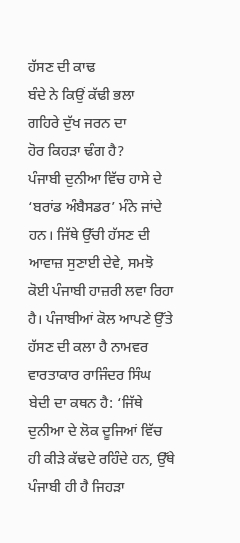ਹੱਸਣ ਦੀ ਕਾਢ
ਬੰਦੇ ਨੇ ਕਿਉਂ ਕੱਢੀ ਭਲਾ
ਗਹਿਰੇ ਦੁੱਖ ਜਰਨ ਦਾ
ਹੋਰ ਕਿਹੜਾ ਢੰਗ ਹੈ?
ਪੰਜਾਬੀ ਦੁਨੀਆ ਵਿੱਚ ਹਾਸੇ ਦੇ ‘ਬਰਾਂਡ ਅੰਬੈਸਡਰ’ ਮੰਨੇ ਜਾਂਦੇ ਹਨ। ਜਿੱਥੇ ਉੱਚੀ ਹੱਸਣ ਦੀ ਆਵਾਜ਼ ਸੁਣਾਈ ਦੇਵੇ, ਸਮਝੋ ਕੋਈ ਪੰਜਾਬੀ ਹਾਜ਼ਰੀ ਲਵਾ ਰਿਹਾ ਹੈ। ਪੰਜਾਬੀਆਂ ਕੋਲ ਆਪਣੇ ਉੱਤੇ ਹੱਸਣ ਦੀ ਕਲਾ ਹੈ ਨਾਮਵਰ ਵਾਰਤਾਕਾਰ ਰਾਜਿੰਦਰ ਸਿੰਘ ਬੇਦੀ ਦਾ ਕਥਨ ਹੈ: ‘ਜਿੱਥੇ ਦੁਨੀਆ ਦੇ ਲੋਕ ਦੂਜਿਆਂ ਵਿੱਚ ਹੀ ਕੀੜੇ ਕੱਢਦੇ ਰਹਿੰਦੇ ਹਨ, ਉੱਥੇ ਪੰਜਾਬੀ ਹੀ ਹੈ ਜਿਹੜਾ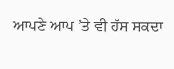ਆਪਣੇ ਆਪ ’ਤੇ ਵੀ ਹੱਸ ਸਕਦਾ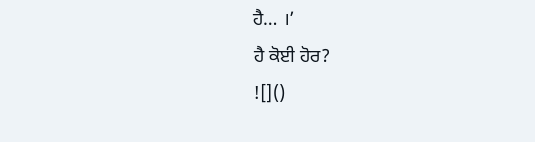ਹੈ… ।’
ਹੈ ਕੋਈ ਹੋਰ?
![]()